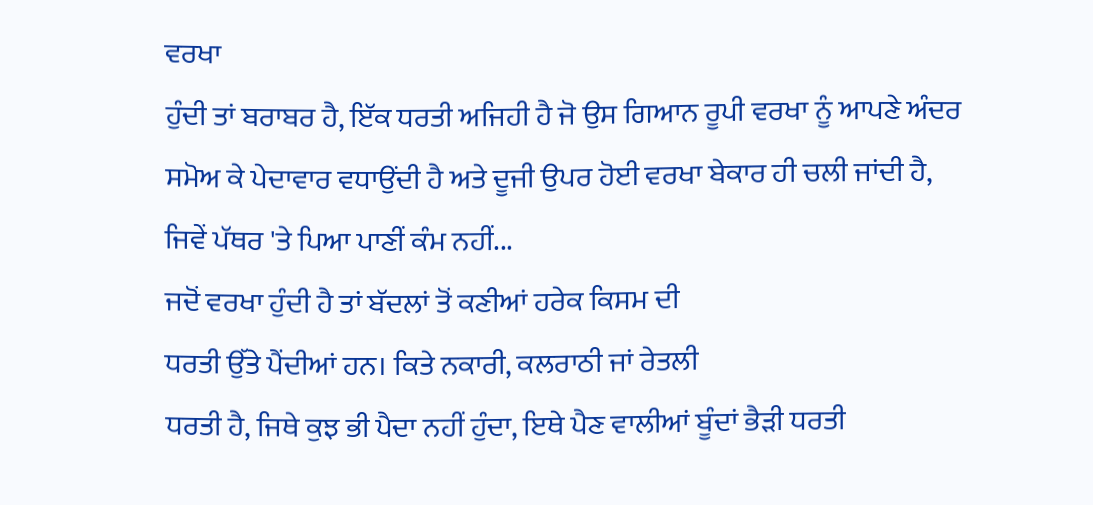ਵਰਖਾ
ਹੁੰਦੀ ਤਾਂ ਬਰਾਬਰ ਹੈ, ਇੱਕ ਧਰਤੀ ਅਜਿਹੀ ਹੈ ਜੋ ਉਸ ਗਿਆਨ ਰੂਪੀ ਵਰਖਾ ਨੂੰ ਆਪਣੇ ਅੰਦਰ
ਸਮੋਅ ਕੇ ਪੇਦਾਵਾਰ ਵਧਾਉਂਦੀ ਹੈ ਅਤੇ ਦੂਜੀ ਉਪਰ ਹੋਈ ਵਰਖਾ ਬੇਕਾਰ ਹੀ ਚਲੀ ਜਾਂਦੀ ਹੈ,
ਜਿਵੇਂ ਪੱਥਰ 'ਤੇ ਪਿਆ ਪਾਣੀਂ ਕੰਮ ਨਹੀਂ...
ਜਦੋਂ ਵਰਖਾ ਹੁੰਦੀ ਹੈ ਤਾਂ ਬੱਦਲਾਂ ਤੋਂ ਕਣੀਆਂ ਹਰੇਕ ਕਿਸਮ ਦੀ
ਧਰਤੀ ਉੱਤੇ ਪੈਂਦੀਆਂ ਹਨ। ਕਿਤੇ ਨਕਾਰੀ, ਕਲਰਾਠੀ ਜਾਂ ਰੇਤਲੀ
ਧਰਤੀ ਹੈ, ਜਿਥੇ ਕੁਝ ਭੀ ਪੈਦਾ ਨਹੀਂ ਹੁੰਦਾ, ਇਥੇ ਪੈਣ ਵਾਲੀਆਂ ਬੂੰਦਾਂ ਭੈੜੀ ਧਰਤੀ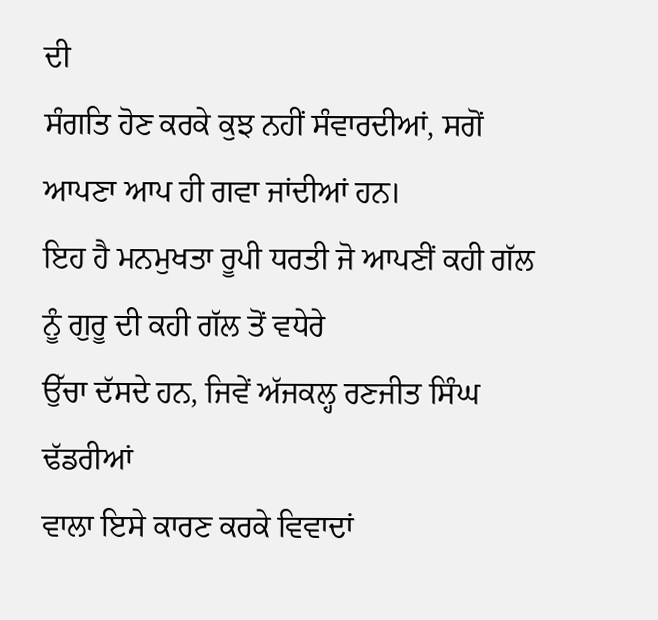ਦੀ
ਸੰਗਤਿ ਹੋਣ ਕਰਕੇ ਕੁਝ ਨਹੀਂ ਸੰਵਾਰਦੀਆਂ, ਸਗੋਂ ਆਪਣਾ ਆਪ ਹੀ ਗਵਾ ਜਾਂਦੀਆਂ ਹਨ।
ਇਹ ਹੈ ਮਨਮੁਖਤਾ ਰੂਪੀ ਧਰਤੀ ਜੋ ਆਪਣੀਂ ਕਹੀ ਗੱਲ ਨੂੰ ਗੁਰੂ ਦੀ ਕਹੀ ਗੱਲ ਤੋਂ ਵਧੇਰੇ
ਉੱਚਾ ਦੱਸਦੇ ਹਨ, ਜਿਵੇਂ ਅੱਜਕਲ੍ਹ ਰਣਜੀਤ ਸਿੰਘ ਢੱਡਰੀਆਂ
ਵਾਲਾ ਇਸੇ ਕਾਰਣ ਕਰਕੇ ਵਿਵਾਦਾਂ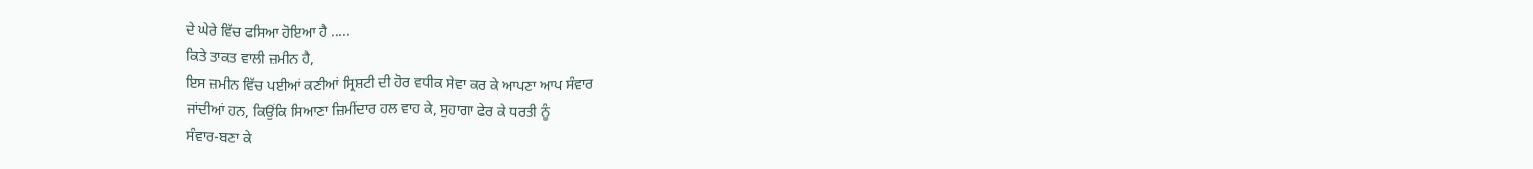ਦੇ ਘੇਰੇ ਵਿੱਚ ਫਸਿਆ ਹੋਇਆ ਹੈ .....
ਕਿਤੇ ਤਾਕਤ ਵਾਲੀ ਜ਼ਮੀਨ ਹੈ,
ਇਸ ਜ਼ਮੀਨ ਵਿੱਚ ਪਈਆਂ ਕਣੀਆਂ ਸ੍ਰਿਸ਼ਟੀ ਦੀ ਹੋਰ ਵਧੀਕ ਸੇਵਾ ਕਰ ਕੇ ਆਪਣਾ ਆਪ ਸੰਵਾਰ
ਜਾਂਦੀਆਂ ਹਨ, ਕਿਉਂਕਿ ਸਿਆਣਾ ਜ਼ਿਮੀਂਦਾਰ ਹਲ ਵਾਹ ਕੇ, ਸੁਹਾਗਾ ਫੇਰ ਕੇ ਧਰਤੀ ਨੂੰ
ਸੰਵਾਰ-ਬਣਾ ਕੇ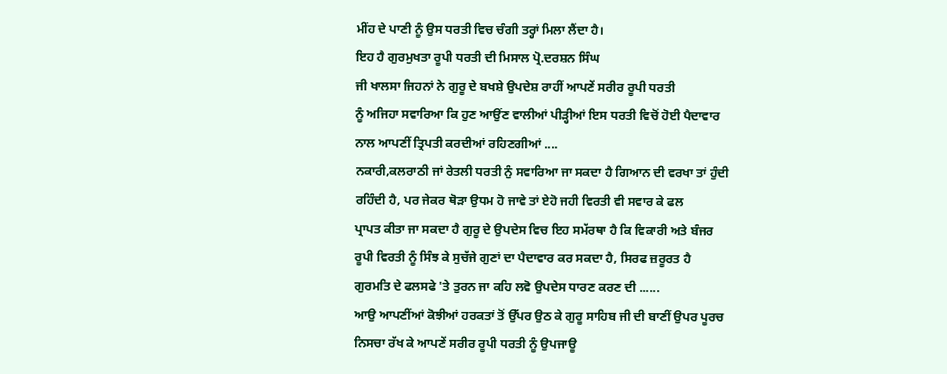ਮੀਂਹ ਦੇ ਪਾਣੀ ਨੂੰ ਉਸ ਧਰਤੀ ਵਿਚ ਚੰਗੀ ਤਰ੍ਹਾਂ ਮਿਲਾ ਲੈਂਦਾ ਹੈ।
ਇਹ ਹੈ ਗੁਰਮੁਖਤਾ ਰੂਪੀ ਧਰਤੀ ਦੀ ਮਿਸਾਲ ਪ੍ਰੋ.ਦਰਸ਼ਨ ਸਿੰਘ
ਜੀ ਖਾਲਸਾ ਜਿਹਨਾਂ ਨੇ ਗੁਰੂ ਦੇ ਬਖਸ਼ੇ ਉਪਦੇਸ਼ ਰਾਹੀਂ ਆਪਣੇਂ ਸਰੀਰ ਰੂਪੀ ਧਰਤੀ
ਨੂੰ ਅਜਿਹਾ ਸਵਾਰਿਆ ਕਿ ਹੁਣ ਆਉਂਣ ਵਾਲੀਆਂ ਪੀੜ੍ਹੀਆਂ ਇਸ ਧਰਤੀ ਵਿਚੋਂ ਹੋਈ ਪੈਦਾਵਾਰ
ਨਾਲ ਆਪਣੀਂ ਤ੍ਰਿਪਤੀ ਕਰਦੀਆਂ ਰਹਿਣਗੀਆਂ ....
ਨਕਾਰੀ,ਕਲਰਾਠੀ ਜਾਂ ਰੇਤਲੀ ਧਰਤੀ ਨੁੰ ਸਵਾਰਿਆ ਜਾ ਸਕਦਾ ਹੈ ਗਿਆਨ ਦੀ ਵਰਖਾ ਤਾਂ ਹੁੰਦੀ
ਰਹਿੰਦੀ ਹੈ, ਪਰ ਜੇਕਰ ਥੋੜਾ ਉਧਮ ਹੋ ਜਾਵੇ ਤਾਂ ਏਹੋ ਜਹੀ ਵਿਰਤੀ ਵੀ ਸਵਾਰ ਕੇ ਫਲ
ਪ੍ਰਾਪਤ ਕੀਤਾ ਜਾ ਸਕਦਾ ਹੈ ਗੁਰੂ ਦੇ ਉਪਦੇਸ ਵਿਚ ਇਹ ਸਮੱਰਥਾ ਹੈ ਕਿ ਵਿਕਾਰੀ ਅਤੇ ਬੰਜਰ
ਰੂਪੀ ਵਿਰਤੀ ਨੂੰ ਸਿੰਝ ਕੇ ਸੁਚੱਜੇ ਗੁਣਾਂ ਦਾ ਪੈਦਾਵਾਰ ਕਰ ਸਕਦਾ ਹੈ, ਸਿਰਫ ਜ਼ਰੂਰਤ ਹੈ
ਗੁਰਮਤਿ ਦੇ ਫਲਸਫੇ 'ਤੇ ਤੁਰਨ ਜਾ ਕਹਿ ਲਵੋ ਉਪਦੇਸ ਧਾਰਣ ਕਰਣ ਦੀ ......
ਆਉ ਆਪਣੀਂਆਂ ਕੋਝੀਆਂ ਹਰਕਤਾਂ ਤੋਂ ਉੱਪਰ ਉਠ ਕੇ ਗੁਰੂ ਸਾਹਿਬ ਜੀ ਦੀ ਬਾਣੀਂ ਉਪਰ ਪੂਰਚ
ਨਿਸਚਾ ਰੱਖ ਕੇ ਆਪਣੇਂ ਸਰੀਰ ਰੂਪੀ ਧਰਤੀ ਨੂੰ ਉਪਜਾਊ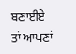ਬਣਾਈਏ ਤਾਂ ਆਪਣਾਂ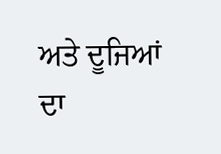ਅਤੇ ਦੂਜਿਆਂ
ਦਾ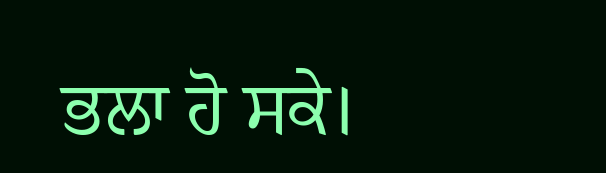ਭਲਾ ਹੋ ਸਕੇ।